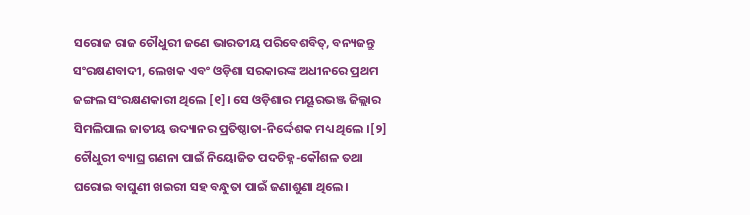ସରୋଜ ରାଜ ଚୌଧୁରୀ ଜଣେ ଭାରତୀୟ ପରିବେଶବିତ୍, ବନ୍ୟଜନ୍ତୁ ସଂରକ୍ଷଣବାଦୀ, ଲେଖକ ଏବଂ ଓଡ଼ିଶା ସରକାରଙ୍କ ଅଧୀନରେ ପ୍ରଥମ ଜଙ୍ଗଲ ସଂରକ୍ଷଣକାରୀ ଥିଲେ [୧]। ସେ ଓଡ଼ିଶାର ମୟୂରଭଞ୍ଜ ଜିଲ୍ଲାର ସିମଲିପାଲ ଜାତୀୟ ଉଦ୍ୟାନର ପ୍ରତିଷ୍ଠାତା-ନିର୍ଦ୍ଦେଶକ ମଧ୍ୟ ଥିଲେ ।[୨] ଚୌଧୁରୀ ବ୍ୟାଘ୍ର ଗଣନା ପାଇଁ ନିୟୋଜିତ ପଦଚିହ୍ନ-କୌଶଳ ତଥା ଘରୋଇ ବାଘୁଣୀ ଖଇରୀ ସହ ବନ୍ଧୁତା ପାଇଁ ଜଣାଶୁଣା ଥିଲେ।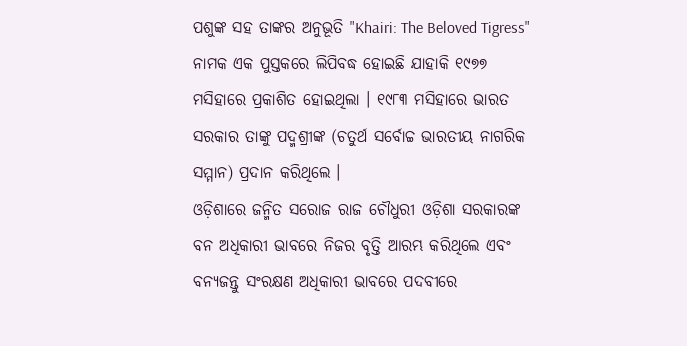ପଶୁଙ୍କ ସହ ତାଙ୍କର ଅନୁଭୂତି "Khairi: The Beloved Tigress" ନାମକ ଏକ ପୁସ୍ତକରେ ଲିପିବଦ୍ଧ ହୋଇଛି ଯାହାକି ୧୯୭୭ ମସିହାରେ ପ୍ରକାଶିତ ହୋଇଥିଲା । ୧୯୮୩ ମସିହାରେ ଭାରତ ସରକାର ତାଙ୍କୁ ପଦ୍ମଶ୍ରୀଙ୍କ (ଚତୁର୍ଥ ସର୍ବୋଚ୍ଚ ଭାରତୀୟ ନାଗରିକ ସମ୍ମାନ) ପ୍ରଦାନ କରିଥିଲେ ।
ଓଡ଼ିଶାରେ ଜନ୍ମିତ ସରୋଜ ରାଜ ଚୌଧୁରୀ ଓଡ଼ିଶା ସରକାରଙ୍କ ବନ ଅଧିକାରୀ ଭାବରେ ନିଜର ବୃତ୍ତି ଆରମ୍ଭ କରିଥିଲେ ଏବଂ ବନ୍ୟଜନ୍ତୁ ସଂରକ୍ଷଣ ଅଧିକାରୀ ଭାବରେ ପଦବୀରେ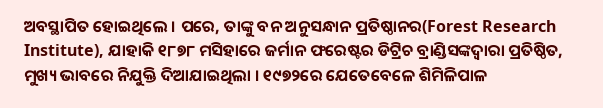ଅବସ୍ଥାପିତ ହୋଇଥିଲେ । ପରେ, ତାଙ୍କୁ ବନ ଅନୁସନ୍ଧାନ ପ୍ରତିଷ୍ଠାନର(Forest Research Institute), ଯାହାକି ୧୮୭୮ ମସିହାରେ ଜର୍ମାନ ଫରେଷ୍ଟର ଡିଟ୍ରିଚ ବ୍ରାଣ୍ଡିସଙ୍କଦ୍ୱାରା ପ୍ରତିଷ୍ଠିତ, ମୁଖ୍ୟ ଭାବରେ ନିଯୁକ୍ତି ଦିଆଯାଇଥିଲା । ୧୯୭୨ରେ ଯେତେବେଳେ ଶିମିଳିପାଳ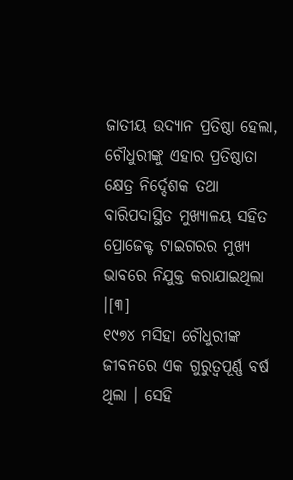ଜାତୀୟ ଉଦ୍ୟାନ ପ୍ରତିଷ୍ଠା ହେଲା, ଚୌଧୁରୀଙ୍କୁ ଏହାର ପ୍ରତିଷ୍ଠାତା କ୍ଷେତ୍ର ନିର୍ଦ୍ଦେଶକ ତଥା ବାରିପଦାସ୍ଥିତ ମୁଖ୍ୟାଳୟ ସହିତ ପ୍ରୋଜେକ୍ଟ ଟାଇଗରର ମୁଖ୍ୟ ଭାବରେ ନିଯୁକ୍ତ କରାଯାଇଥିଲା ।[୩]
୧୯୭୪ ମସିହା ଚୌଧୁରୀଙ୍କ ଜୀବନରେ ଏକ ଗୁରୁତ୍ୱପୂର୍ଣ୍ଣ ବର୍ଷ ଥିଲା । ସେହି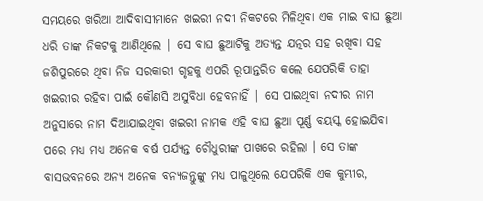ସମୟରେ ଖରିଆ ଆଦିବାସୀମାନେ ଖଇରୀ ନଦୀ ନିକଟରେ ମିଳିଥିବା ଏକ ମାଇ ବାଘ ଛୁଆ ଧରି ତାଙ୍କ ନିକଟକୁ ଆଣିଥିଲେ | ସେ ବାଘ ଛୁଆଟିକୁ ଅତ୍ୟନ୍ତ ଯତ୍ନର ସହ ରଖିବା ସହ ଜଶିପୁରରେ ଥିବା ନିଜ ସରକାରୀ ଗୃହକୁ ଏପରି ରୂପାନ୍ତରିତ କଲେ ଯେପରିକି ତାହା ଖଇରୀର ରହିବା ପାଇଁ କୌଣସି ଅସୁବିଧା ହେବନାହିଁ | ସେ ପାଇଥିବା ନଦୀର ନାମ ଅନୁସାରେ ନାମ ଦିଆଯାଇଥିବା ଖଇରୀ ନାମକ ଏହି ବାଘ ଛୁଆ ପୂର୍ଣ୍ଣ ବୟସ୍କ ହୋଇଯିବା ପରେ ମଧ୍ୟ ମଧ୍ୟ ଅନେକ ବର୍ଷ ପର୍ଯ୍ୟନ୍ତ ଚୌଧୁରୀଙ୍କ ପାଖରେ ରହିଲା । ସେ ତାଙ୍କ ବାସଭବନରେ ଅନ୍ୟ ଅନେକ ବନ୍ୟଜନ୍ତୁଙ୍କୁ ମଧ୍ୟ ପାଳୁଥିଲେ ଯେପରିକି ଏକ କୁମ୍ଭୀର,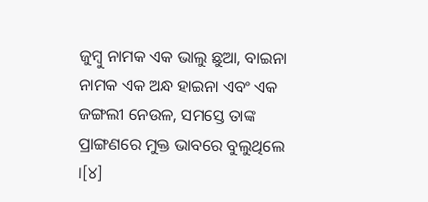ଜୁମ୍ବୁ ନାମକ ଏକ ଭାଲୁ ଛୁଆ, ବାଇନା ନାମକ ଏକ ଅନ୍ଧ ହାଇନା ଏବଂ ଏକ ଜଙ୍ଗଲୀ ନେଉଳ, ସମସ୍ତେ ତାଙ୍କ ପ୍ରାଙ୍ଗଣରେ ମୁକ୍ତ ଭାବରେ ବୁଲୁଥିଲେ ।[୪]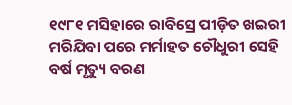୧୯୮୧ ମସିହାରେ ରାବିସ୍ରେ ପୀଡ଼ିତ ଖଇରୀ ମରିଯିବା ପରେ ମର୍ମାହତ ଚୌଧୁରୀ ସେହି ବର୍ଷ ମୃତ୍ୟୁ ବରଣ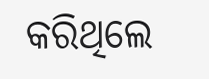କରିଥିଲେ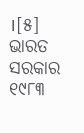।[୫]
ଭାରତ ସରକାର ୧୯୮୩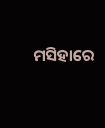ମସିହାରେ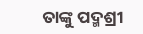ତାଙ୍କୁ ପଦ୍ମଶ୍ରୀ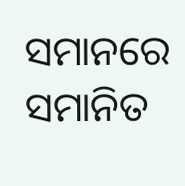ସମାନରେ ସମାନିତ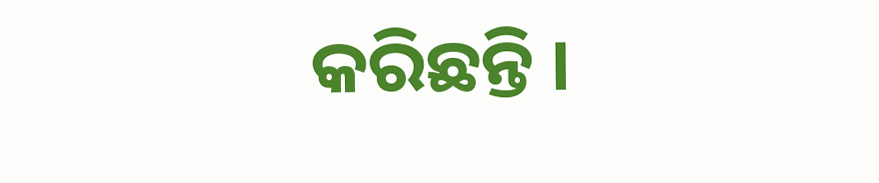କରିଛନ୍ତି ।